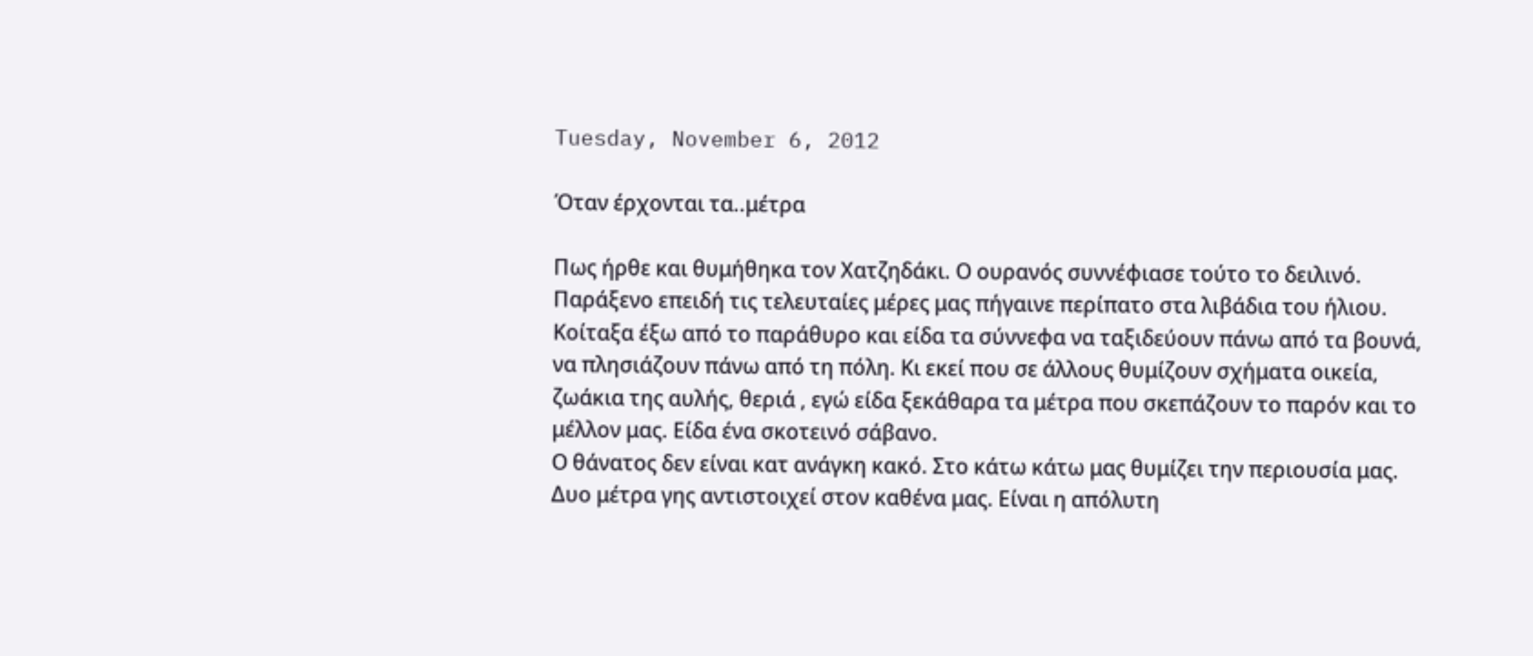Tuesday, November 6, 2012

Όταν έρχονται τα..μέτρα

Πως ήρθε και θυμήθηκα τον Χατζηδάκι. Ο ουρανός συννέφιασε τούτο το δειλινό. Παράξενο επειδή τις τελευταίες μέρες μας πήγαινε περίπατο στα λιβάδια του ήλιου. Κοίταξα έξω από το παράθυρο και είδα τα σύννεφα να ταξιδεύουν πάνω από τα βουνά, να πλησιάζουν πάνω από τη πόλη. Κι εκεί που σε άλλους θυμίζουν σχήματα οικεία, ζωάκια της αυλής, θεριά , εγώ είδα ξεκάθαρα τα μέτρα που σκεπάζουν το παρόν και το μέλλον μας. Είδα ένα σκοτεινό σάβανο.
Ο θάνατος δεν είναι κατ ανάγκη κακό. Στο κάτω κάτω μας θυμίζει την περιουσία μας. Δυο μέτρα γης αντιστοιχεί στον καθένα μας. Είναι η απόλυτη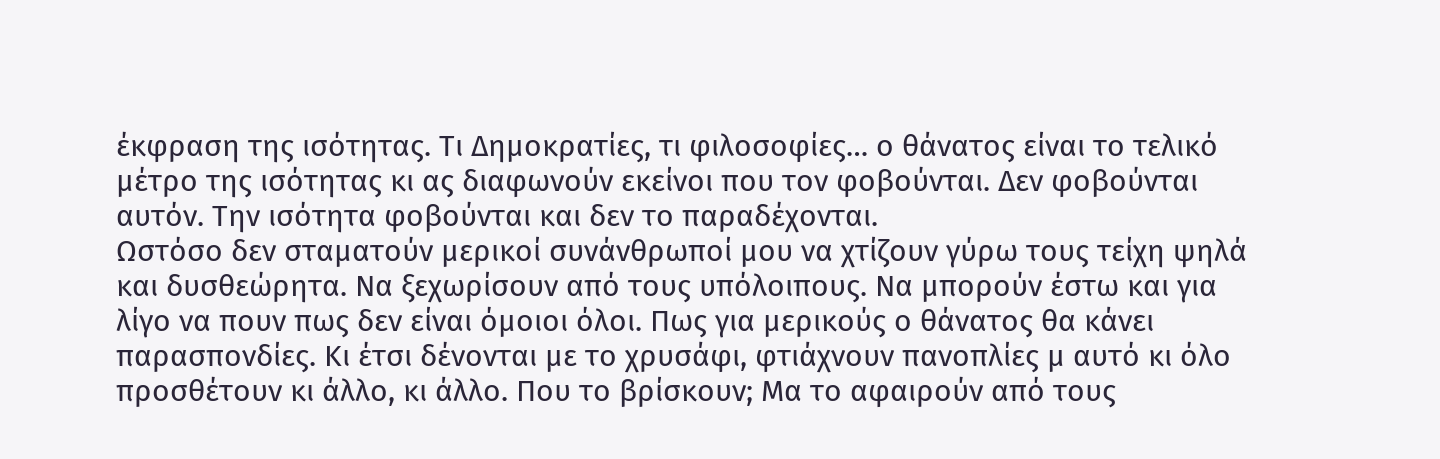έκφραση της ισότητας. Τι Δημοκρατίες, τι φιλοσοφίες… ο θάνατος είναι το τελικό μέτρο της ισότητας κι ας διαφωνούν εκείνοι που τον φοβούνται. Δεν φοβούνται αυτόν. Την ισότητα φοβούνται και δεν το παραδέχονται.
Ωστόσο δεν σταματούν μερικοί συνάνθρωποί μου να χτίζουν γύρω τους τείχη ψηλά και δυσθεώρητα. Να ξεχωρίσουν από τους υπόλοιπους. Να μπορούν έστω και για λίγο να πουν πως δεν είναι όμοιοι όλοι. Πως για μερικούς ο θάνατος θα κάνει παρασπονδίες. Κι έτσι δένονται με το χρυσάφι, φτιάχνουν πανοπλίες μ αυτό κι όλο προσθέτουν κι άλλο, κι άλλο. Που το βρίσκουν; Μα το αφαιρούν από τους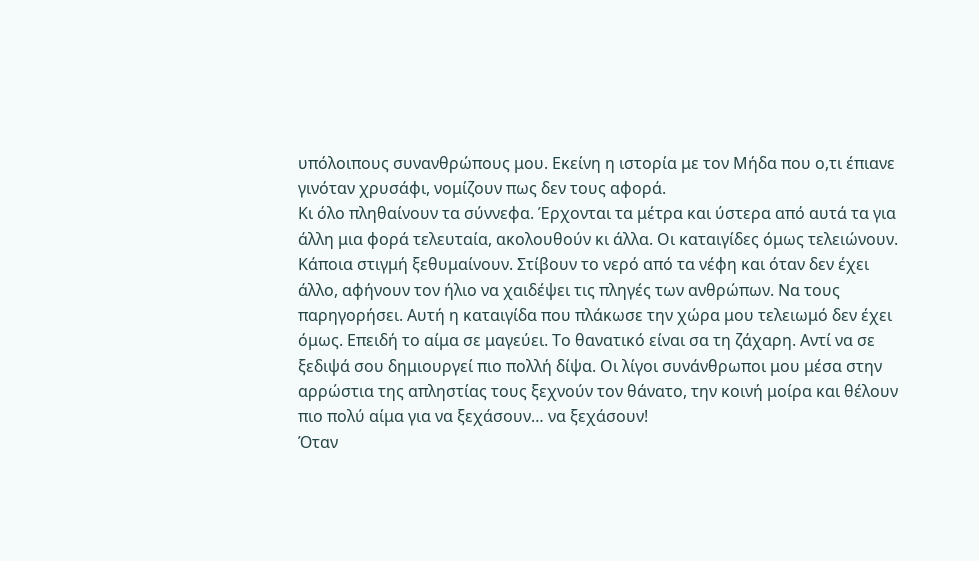υπόλοιπους συνανθρώπους μου. Εκείνη η ιστορία με τον Μήδα που ο,τι έπιανε γινόταν χρυσάφι, νομίζουν πως δεν τους αφορά.
Κι όλο πληθαίνουν τα σύννεφα. Έρχονται τα μέτρα και ύστερα από αυτά τα για άλλη μια φορά τελευταία, ακολουθούν κι άλλα. Οι καταιγίδες όμως τελειώνουν. Κάποια στιγμή ξεθυμαίνουν. Στίβουν το νερό από τα νέφη και όταν δεν έχει άλλο, αφήνουν τον ήλιο να χαιδέψει τις πληγές των ανθρώπων. Να τους παρηγορήσει. Αυτή η καταιγίδα που πλάκωσε την χώρα μου τελειωμό δεν έχει όμως. Επειδή το αίμα σε μαγεύει. Το θανατικό είναι σα τη ζάχαρη. Αντί να σε ξεδιψά σου δημιουργεί πιο πολλή δίψα. Οι λίγοι συνάνθρωποι μου μέσα στην αρρώστια της απληστίας τους ξεχνούν τον θάνατο, την κοινή μοίρα και θέλουν πιο πολύ αίμα για να ξεχάσουν… να ξεχάσουν!
Όταν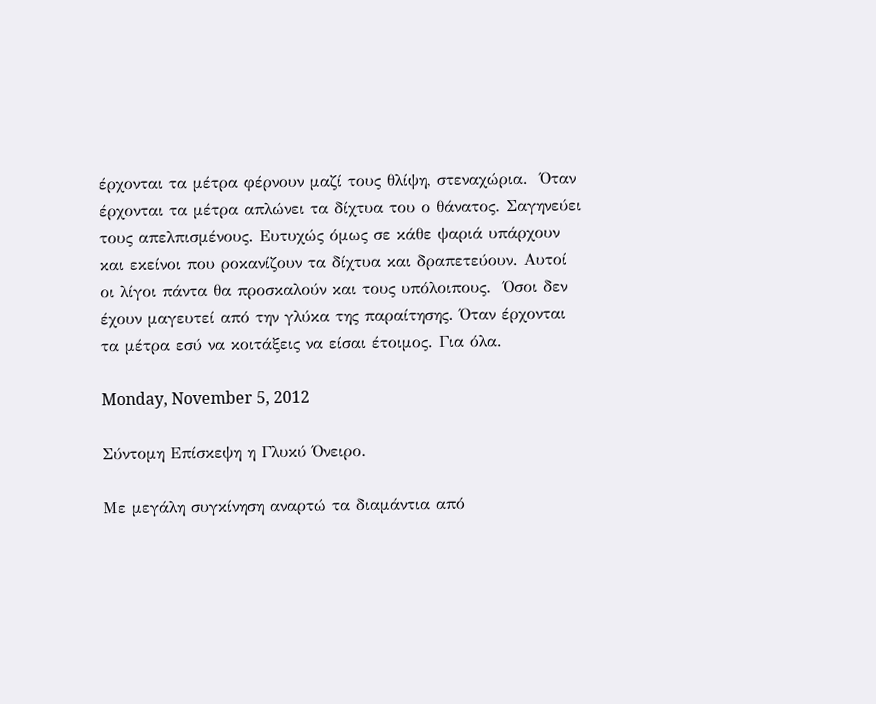έρχονται τα μέτρα φέρνουν μαζί τους θλίψη, στεναχώρια.  Όταν έρχονται τα μέτρα απλώνει τα δίχτυα του ο θάνατος. Σαγηνεύει τους απελπισμένους. Ευτυχώς όμως σε κάθε ψαριά υπάρχουν και εκείνοι που ροκανίζουν τα δίχτυα και δραπετεύουν. Αυτοί οι λίγοι πάντα θα προσκαλούν και τους υπόλοιπους.  Όσοι δεν έχουν μαγευτεί από την γλύκα της παραίτησης. Όταν έρχονται τα μέτρα εσύ να κοιτάξεις να είσαι έτοιμος. Για όλα.

Monday, November 5, 2012

Σύντομη Επίσκεψη η Γλυκύ Όνειρο.

Με μεγάλη συγκίνηση αναρτώ τα διαμάντια από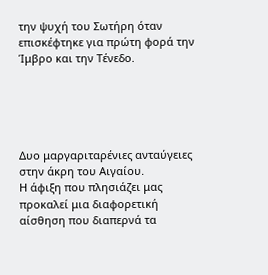την ψυχή του Σωτήρη όταν επισκέφτηκε για πρώτη φορά την Ίμβρο και την Τένεδο.





Δυο μαργαριταρένιες ανταύγειες στην άκρη του Αιγαίου.
Η άφιξη που πλησιάζει μας προκαλεί μια διαφορετική αίσθηση που διαπερνά τα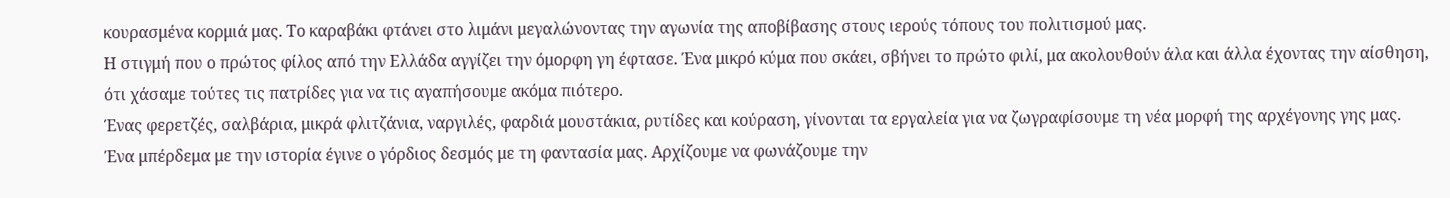κουρασμένα κορμιά μας. Το καραβάκι φτάνει στο λιμάνι μεγαλώνοντας την αγωνία της αποβίβασης στους ιερούς τόπους του πολιτισμού μας.
Η στιγμή που ο πρώτος φίλος από την Ελλάδα αγγίζει την όμορφη γη έφτασε. Ένα μικρό κύμα που σκάει, σβήνει το πρώτο φιλί, μα ακολουθούν άλα και άλλα έχοντας την αίσθηση, ότι χάσαμε τούτες τις πατρίδες για να τις αγαπήσουμε ακόμα πιότερο.
Ένας φερετζές, σαλβάρια, μικρά φλιτζάνια, ναργιλές, φαρδιά μουστάκια, ρυτίδες και κούραση, γίνονται τα εργαλεία για να ζωγραφίσουμε τη νέα μορφή της αρχέγονης γης μας.
Ένα μπέρδεμα με την ιστορία έγινε ο γόρδιος δεσμός με τη φαντασία μας. Αρχίζουμε να φωνάζουμε την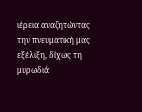ιέρεια αναζητώντας την πνευματική μας εξέλιξη, δίχως τη μυρωδιά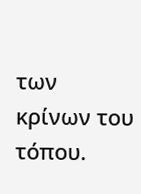των κρίνων του τόπου.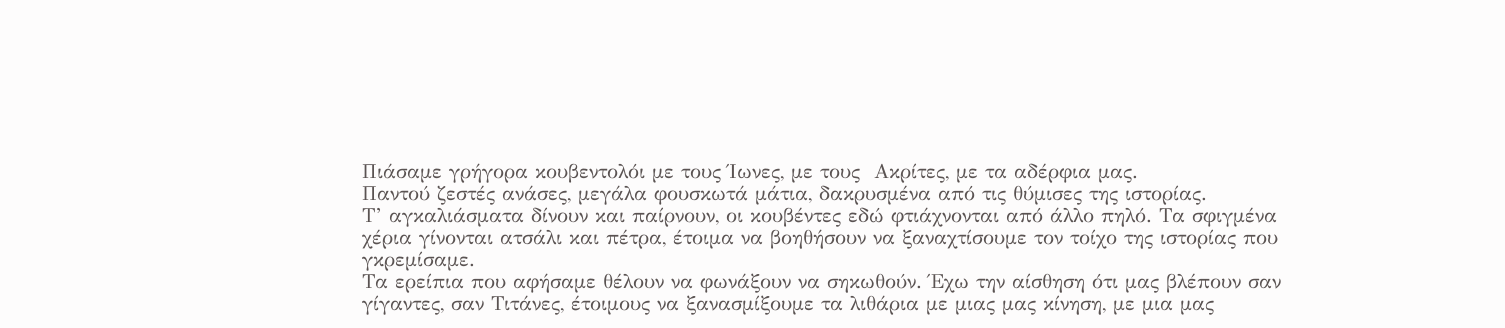Πιάσαμε γρήγορα κουβεντολόι με τους Ίωνες, με τους  Ακρίτες, με τα αδέρφια μας.
Παντού ζεστές ανάσες, μεγάλα φουσκωτά μάτια, δακρυσμένα από τις θύμισες της ιστορίας.
Τ’ αγκαλιάσματα δίνουν και παίρνουν, οι κουβέντες εδώ φτιάχνονται από άλλο πηλό. Τα σφιγμένα χέρια γίνονται ατσάλι και πέτρα, έτοιμα να βοηθήσουν να ξαναχτίσουμε τον τοίχο της ιστορίας που γκρεμίσαμε.
Τα ερείπια που αφήσαμε θέλουν να φωνάξουν να σηκωθούν. Έχω την αίσθηση ότι μας βλέπουν σαν γίγαντες, σαν Τιτάνες, έτοιμους να ξανασμίξουμε τα λιθάρια με μιας μας κίνηση, με μια μας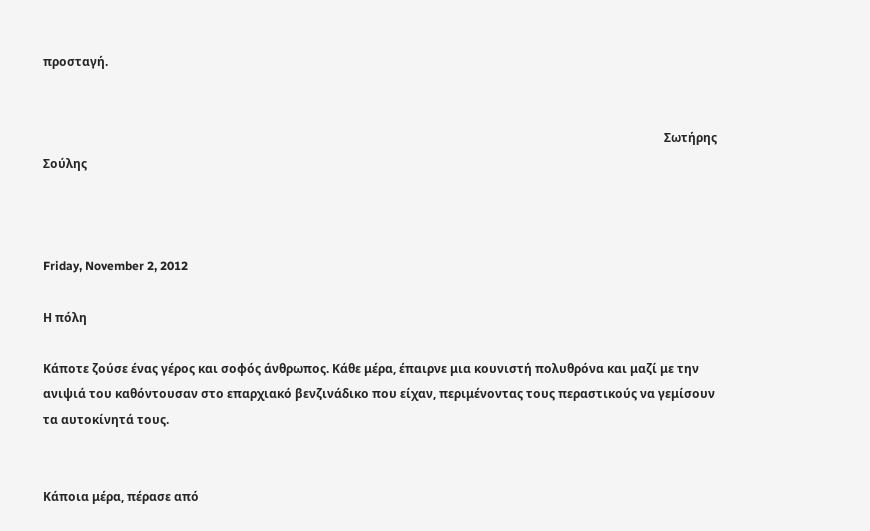προσταγή.


                                                                                                                                                                                                               Σωτήρης Σούλης



Friday, November 2, 2012

Η πόλη

Κάποτε ζούσε ένας γέρος και σοφός άνθρωπος. Κάθε μέρα, έπαιρνε μια κουνιστή πολυθρόνα και μαζί με την ανιψιά του καθόντουσαν στο επαρχιακό βενζινάδικο που είχαν, περιμένοντας τους περαστικούς να γεμίσουν τα αυτοκίνητά τους.


Κάποια μέρα, πέρασε από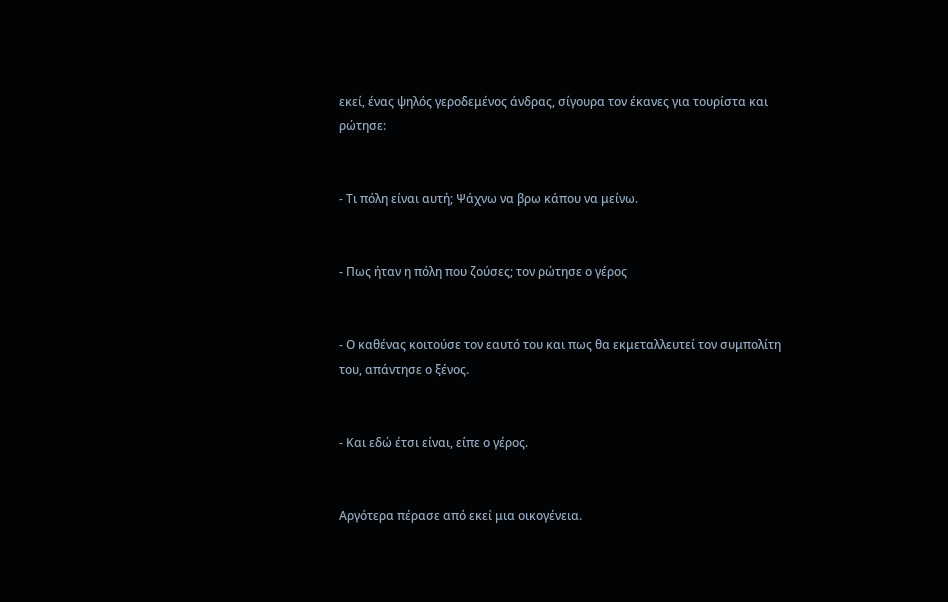εκεί, ένας ψηλός γεροδεμένος άνδρας, σίγουρα τον έκανες για τουρίστα και ρώτησε:


- Τι πόλη είναι αυτή; Ψάχνω να βρω κάπου να μείνω.


- Πως ήταν η πόλη που ζούσες; τον ρώτησε ο γέρος


- Ο καθένας κοιτούσε τον εαυτό του και πως θα εκμεταλλευτεί τον συμπολίτη του, απάντησε ο ξένος.


- Και εδώ έτσι είναι, είπε ο γέρος.


Αργότερα πέρασε από εκεί μια οικογένεια.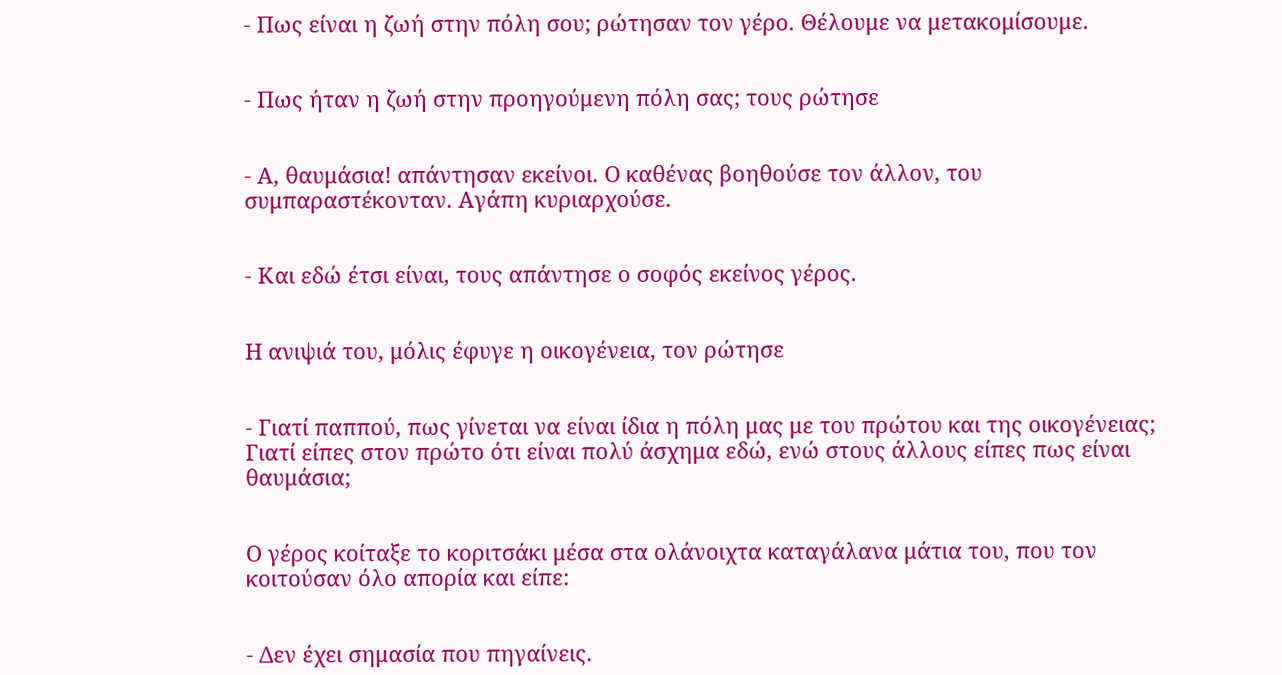- Πως είναι η ζωή στην πόλη σου; ρώτησαν τον γέρο. Θέλουμε να μετακομίσουμε.


- Πως ήταν η ζωή στην προηγούμενη πόλη σας; τους ρώτησε


- Α, θαυμάσια! απάντησαν εκείνοι. Ο καθένας βοηθούσε τον άλλον, του συμπαραστέκονταν. Αγάπη κυριαρχούσε.


- Και εδώ έτσι είναι, τους απάντησε ο σοφός εκείνος γέρος.


Η ανιψιά του, μόλις έφυγε η οικογένεια, τον ρώτησε


- Γιατί παππού, πως γίνεται να είναι ίδια η πόλη μας με του πρώτου και της οικογένειας; Γιατί είπες στον πρώτο ότι είναι πολύ άσχημα εδώ, ενώ στους άλλους είπες πως είναι θαυμάσια;


Ο γέρος κοίταξε το κοριτσάκι μέσα στα ολάνοιχτα καταγάλανα μάτια του, που τον κοιτούσαν όλο απορία και είπε:


- Δεν έχει σημασία που πηγαίνεις.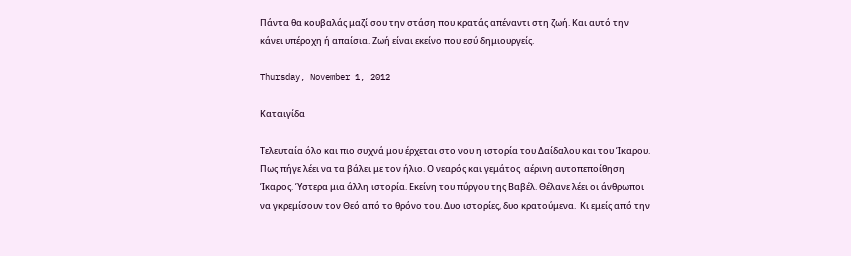Πάντα θα κουβαλάς μαζί σου την στάση που κρατάς απέναντι στη ζωή. Και αυτό την κάνει υπέροχη ή απαίσια. Ζωή είναι εκείνο που εσύ δημιουργείς.

Thursday, November 1, 2012

Καταιγίδα

Τελευταία όλο και πιο συχνά μου έρχεται στο νου η ιστορία του Δαίδαλου και του Ίκαρου.  Πως πήγε λέει να τα βάλει με τον ήλιο. Ο νεαρός και γεμάτος  αέρινη αυτοπεποίθηση Ίκαρος. Ύστερα μια άλλη ιστορία. Εκείνη του πύργου της Βαβέλ. Θέλανε λέει οι άνθρωποι να γκρεμίσουν τον Θεό από το θρόνο του. Δυο ιστορίες, δυο κρατούμενα.  Κι εμείς από την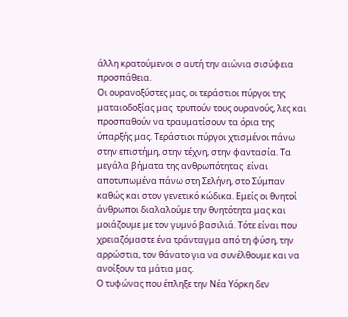άλλη κρατούμενοι σ αυτή την αιώνια σισύφεια προσπάθεια.
Οι ουρανοξύστες μας, οι τεράστιοι πύργοι της ματαιοδοξίας μας  τρυπούν τους ουρανούς, λες και προσπαθούν να τραυματίσουν τα όρια της ύπαρξής μας. Τεράστιοι πύργοι χτισμένοι πάνω στην επιστήμη, στην τέχνη, στην φαντασία. Τα μεγάλα βήματα της ανθρωπότητας  είναι αποτυπωμένα πάνω στη Σελήνη, στο Σύμπαν καθώς και στον γενετικό κώδικα. Εμείς οι θνητοί άνθρωποι διαλαλούμε την θνητότητα μας και μοιάζουμε με τον γυμνό βασιλιά. Τότε είναι που χρειαζόμαστε ένα τράνταγμα από τη φύση, την αρρώστια, τον θάνατο για να συνέλθουμε και να ανοίξουν τα μάτια μας.
Ο τυφώνας που έπληξε την Νέα Υόρκη δεν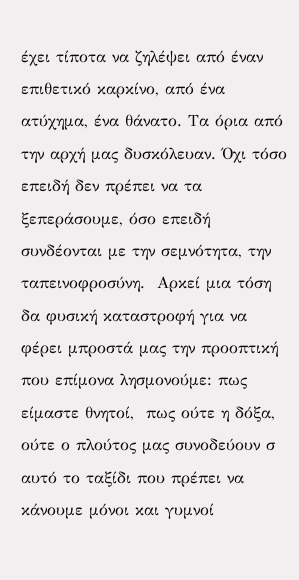έχει τίποτα να ζηλέψει από έναν επιθετικό καρκίνο, από ένα ατύχημα, ένα θάνατο. Τα όρια από την αρχή μας δυσκόλευαν. Όχι τόσο επειδή δεν πρέπει να τα ξεπεράσουμε, όσο επειδή συνδέονται με την σεμνότητα, την ταπεινοφροσύνη.  Αρκεί μια τόση δα φυσική καταστροφή για να φέρει μπροστά μας την προοπτική που επίμονα λησμονούμε: πως είμαστε θνητοί,  πως ούτε η δόξα, ούτε ο πλούτος μας συνοδεύουν σ αυτό το ταξίδι που πρέπει να κάνουμε μόνοι και γυμνοί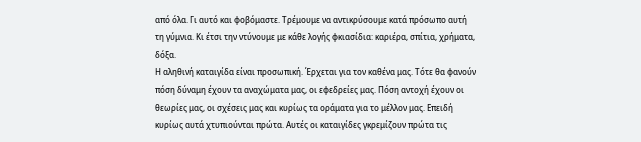από όλα. Γι αυτό και φοβόμαστε. Τρέμουμε να αντικρύσουμε κατά πρόσωπο αυτή τη γύμνια. Κι έτσι την ντύνουμε με κάθε λογής φκιασίδια: καριέρα, σπίτια, χρήματα, δόξα.
Η αληθινή καταιγίδα είναι προσωπική. Έρχεται για τον καθένα μας. Τότε θα φανούν πόση δύναμη έχουν τα αναχώματα μας, οι εφεδρείες μας. Πόση αντοχή έχουν οι θεωρίες μας, οι σχέσεις μας και κυρίως τα οράματα για το μέλλον μας. Επειδή κυρίως αυτά χτυπιούνται πρώτα. Αυτές οι καταιγίδες γκρεμίζουν πρώτα τις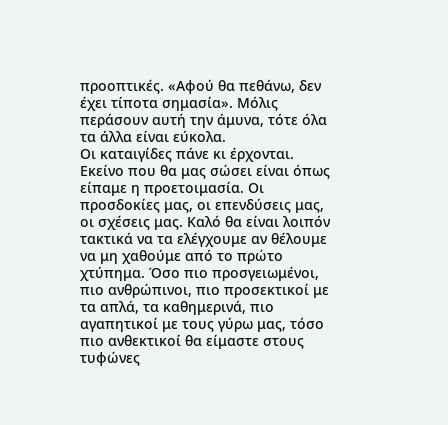προοπτικές. «Αφού θα πεθάνω, δεν έχει τίποτα σημασία». Μόλις περάσουν αυτή την άμυνα, τότε όλα τα άλλα είναι εύκολα.
Οι καταιγίδες πάνε κι έρχονται. Εκείνο που θα μας σώσει είναι όπως είπαμε η προετοιμασία. Οι προσδοκίες μας, οι επενδύσεις μας, οι σχέσεις μας. Καλό θα είναι λοιπόν τακτικά να τα ελέγχουμε αν θέλουμε να μη χαθούμε από το πρώτο χτύπημα. Όσο πιο προσγειωμένοι, πιο ανθρώπινοι, πιο προσεκτικοί με τα απλά, τα καθημερινά, πιο αγαπητικοί με τους γύρω μας, τόσο πιο ανθεκτικοί θα είμαστε στους τυφώνες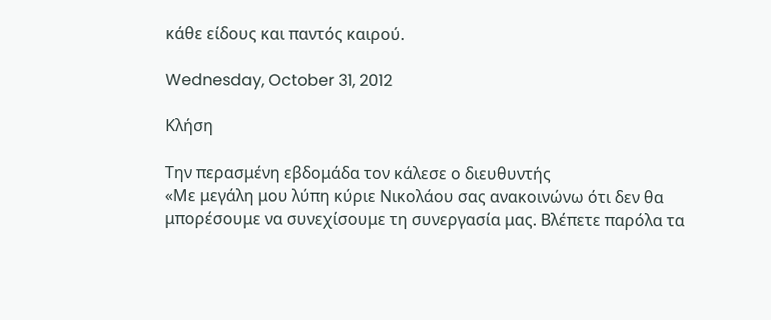κάθε είδους και παντός καιρού.

Wednesday, October 31, 2012

Κλήση

Την περασμένη εβδομάδα τον κάλεσε ο διευθυντής
«Με μεγάλη μου λύπη κύριε Νικολάου σας ανακοινώνω ότι δεν θα μπορέσουμε να συνεχίσουμε τη συνεργασία μας. Βλέπετε παρόλα τα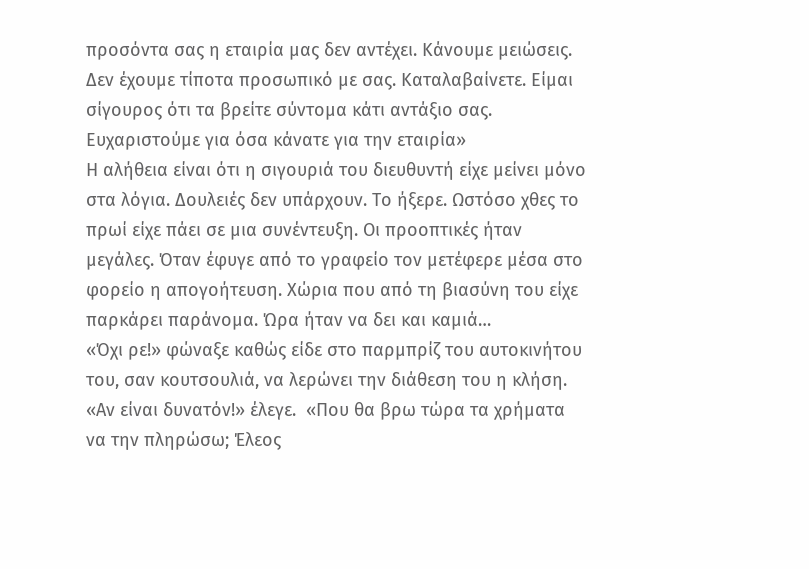προσόντα σας η εταιρία μας δεν αντέχει. Κάνουμε μειώσεις. Δεν έχουμε τίποτα προσωπικό με σας. Καταλαβαίνετε. Είμαι σίγουρος ότι τα βρείτε σύντομα κάτι αντάξιο σας. Ευχαριστούμε για όσα κάνατε για την εταιρία»
Η αλήθεια είναι ότι η σιγουριά του διευθυντή είχε μείνει μόνο στα λόγια. Δουλειές δεν υπάρχουν. Το ήξερε. Ωστόσο χθες το πρωί είχε πάει σε μια συνέντευξη. Οι προοπτικές ήταν μεγάλες. Όταν έφυγε από το γραφείο τον μετέφερε μέσα στο φορείο η απογοήτευση. Χώρια που από τη βιασύνη του είχε παρκάρει παράνομα. Ώρα ήταν να δει και καμιά…
«Όχι ρε!» φώναξε καθώς είδε στο παρμπρίζ του αυτοκινήτου του, σαν κουτσουλιά, να λερώνει την διάθεση του η κλήση.
«Αν είναι δυνατόν!» έλεγε.  «Που θα βρω τώρα τα χρήματα να την πληρώσω; Έλεος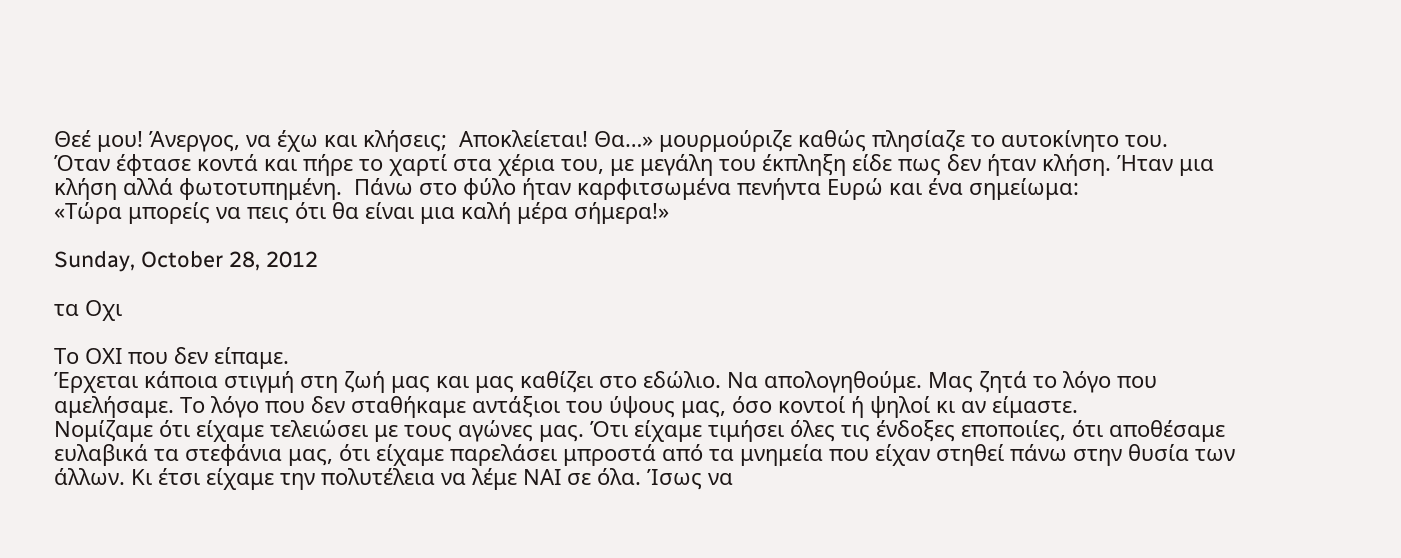Θεέ μου! Άνεργος, να έχω και κλήσεις;  Αποκλείεται! Θα…» μουρμούριζε καθώς πλησίαζε το αυτοκίνητο του.
Όταν έφτασε κοντά και πήρε το χαρτί στα χέρια του, με μεγάλη του έκπληξη είδε πως δεν ήταν κλήση. Ήταν μια κλήση αλλά φωτοτυπημένη.  Πάνω στο φύλο ήταν καρφιτσωμένα πενήντα Ευρώ και ένα σημείωμα:
«Τώρα μπορείς να πεις ότι θα είναι μια καλή μέρα σήμερα!»

Sunday, October 28, 2012

τα Οχι

Το ΟΧΙ που δεν είπαμε.
Έρχεται κάποια στιγμή στη ζωή μας και μας καθίζει στο εδώλιο. Να απολογηθούμε. Μας ζητά το λόγο που αμελήσαμε. Το λόγο που δεν σταθήκαμε αντάξιοι του ύψους μας, όσο κοντοί ή ψηλοί κι αν είμαστε.
Νομίζαμε ότι είχαμε τελειώσει με τους αγώνες μας. Ότι είχαμε τιμήσει όλες τις ένδοξες εποποιίες, ότι αποθέσαμε ευλαβικά τα στεφάνια μας, ότι είχαμε παρελάσει μπροστά από τα μνημεία που είχαν στηθεί πάνω στην θυσία των άλλων. Κι έτσι είχαμε την πολυτέλεια να λέμε ΝΑΙ σε όλα. Ίσως να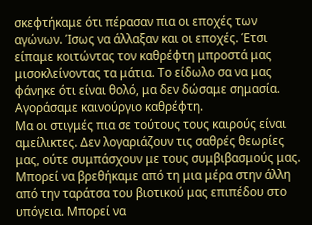σκεφτήκαμε ότι πέρασαν πια οι εποχές των αγώνων. Ίσως να άλλαξαν και οι εποχές. Έτσι είπαμε κοιτώντας τον καθρέφτη μπροστά μας  μισοκλείνοντας τα μάτια. Το είδωλο σα να μας φάνηκε ότι είναι θολό, μα δεν δώσαμε σημασία. Αγοράσαμε καινούργιο καθρέφτη.
Μα οι στιγμές πια σε τούτους τους καιρούς είναι αμείλικτες. Δεν λογαριάζουν τις σαθρές θεωρίες μας, ούτε συμπάσχουν με τους συμβιβασμούς μας. Μπορεί να βρεθήκαμε από τη μια μέρα στην άλλη από την ταράτσα του βιοτικού μας επιπέδου στο υπόγεια. Μπορεί να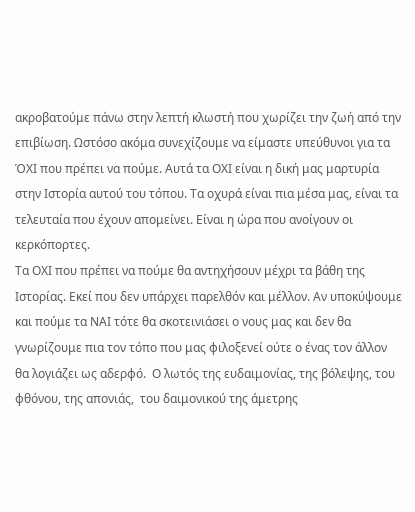ακροβατούμε πάνω στην λεπτή κλωστή που χωρίζει την ζωή από την επιβίωση. Ωστόσο ακόμα συνεχίζουμε να είμαστε υπεύθυνοι για τα ΌΧΙ που πρέπει να πούμε. Αυτά τα ΟΧΙ είναι η δική μας μαρτυρία στην Ιστορία αυτού του τόπου. Τα οχυρά είναι πια μέσα μας, είναι τα τελευταία που έχουν απομείνει. Είναι η ώρα που ανοίγουν οι κερκόπορτες.
Τα ΟΧΙ που πρέπει να πούμε θα αντηχήσουν μέχρι τα βάθη της Ιστορίας. Εκεί που δεν υπάρχει παρελθόν και μέλλον. Αν υποκύψουμε και πούμε τα ΝΑΙ τότε θα σκοτεινιάσει ο νους μας και δεν θα γνωρίζουμε πια τον τόπο που μας φιλοξενεί ούτε ο ένας τον άλλον θα λογιάζει ως αδερφό.  Ο λωτός της ευδαιμονίας, της βόλεψης, του φθόνου, της απονιάς,  του δαιμονικού της άμετρης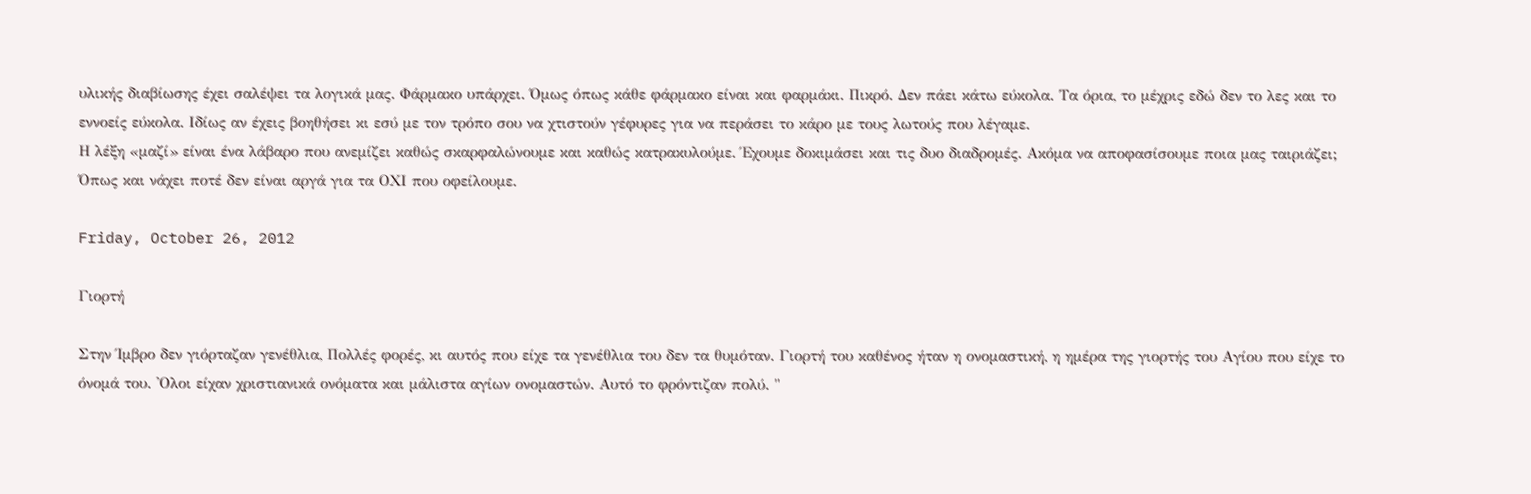υλικής διαβίωσης έχει σαλέψει τα λογικά μας. Φάρμακο υπάρχει. Όμως όπως κάθε φάρμακο είναι και φαρμάκι. Πικρό. Δεν πάει κάτω εύκολα. Τα όρια, το μέχρις εδώ δεν το λες και το εννοείς εύκολα. Ιδίως αν έχεις βοηθήσει κι εσύ με τον τρόπο σου να χτιστούν γέφυρες για να περάσει το κάρο με τους λωτούς που λέγαμε.
Η λέξη «μαζί» είναι ένα λάβαρο που ανεμίζει καθώς σκαρφαλώνουμε και καθώς κατρακυλούμε. Έχουμε δοκιμάσει και τις δυο διαδρομές. Ακόμα να αποφασίσουμε ποια μας ταιριάζει;
Όπως και νάχει ποτέ δεν είναι αργά για τα ΟΧΙ που οφείλουμε.

Friday, October 26, 2012

Γιορτή

Στην Ίμβρο δεν γιόρταζαν γενέθλια, Πολλές φορές, κι αυτός που είχε τα γενέθλια του δεν τα θυμόταν. Γιορτή του καθένος ήταν η ονομαστική, η ημέρα της γιορτής του Αγίου που είχε το όνομά του. 'Ολοι είχαν χριστιανικά ονόματα και μάλιστα αγίων ονομαστών. Αυτό το φρόντιζαν πολύ. "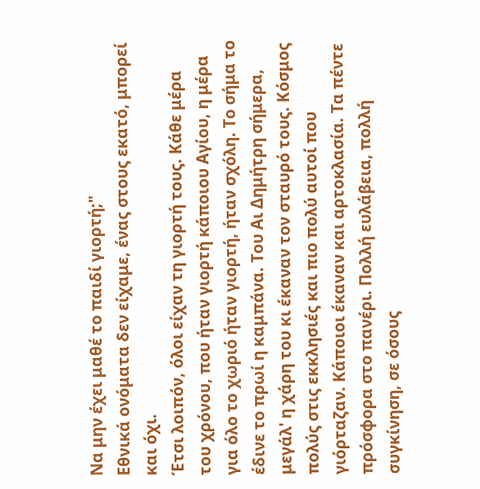Να μην έχει μαθέ το παιδί γιορτή;"
Εθνικά ονόματα δεν είχαμε, ένας στους εκατό, μπορεί και όχι.
Έτσι λοιπόν, όλοι είχαν τη γιορτή τους. Κάθε μέρα του χρόνου, που ήταν γιορτή κάποιου Αγίου, η μέρα για όλο το χωριό ήταν γιορτή, ήταν σχόλη. Το σήμα το έδινε το πρωί η καμπάνα. Του Αι Δημήτρη σήμερα, μεγάλ' η χάρη του κι έκαναν τον σταυρό τους. Κόσμος πολύς στις εκκλησιές και πιο πολύ αυτοί που γιόρταζαν. Κάποιοι έκαναν και αρτοκλασία. Τα πέντε πρόσφορα στο πανέρι. Πολλή ευλάβεια, πολλή συγκίνηση, σε όσους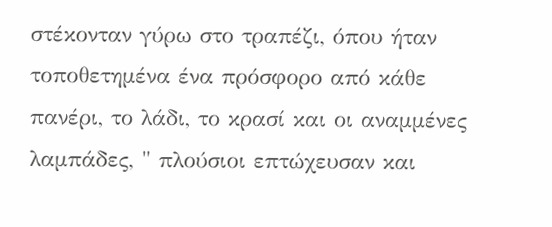στέκονταν γύρω στο τραπέζι, όπου ήταν τοποθετημένα ένα πρόσφορο από κάθε πανέρι, το λάδι, το κρασί και οι αναμμένες λαμπάδες, " πλούσιοι επτώχευσαν και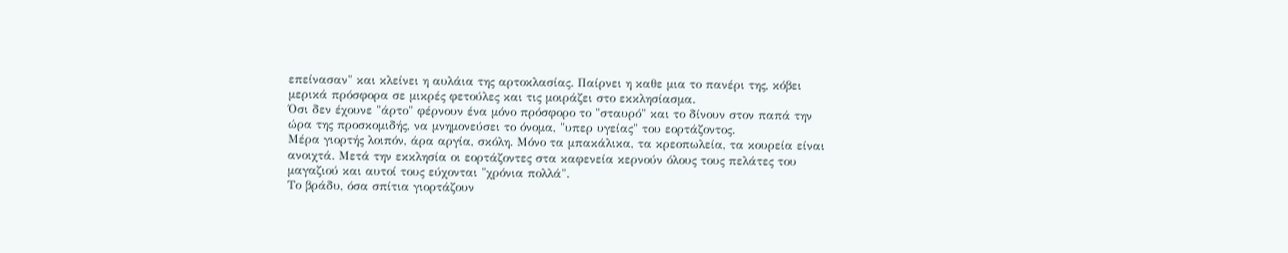επείνασαν" και κλείνει η αυλάια της αρτοκλασίας. Παίρνει η καθε μια το πανέρι της, κόβει μερικά πρόσφορα σε μικρές φετούλες και τις μοιράζει στο εκκλησίασμα.
Όσι δεν έχουνε "άρτο" φέρνουν ένα μόνο πρόσφορο το "σταυρό" και το δίνουν στον παπά την ώρα της προσκομιδής, να μνημονεύσει το όνομα, "υπερ υγείας" του εορτάζοντος.
Μέρα γιορτής λοιπόν, άρα αργία, σκόλη. Μόνο τα μπακάλικα, τα κρεοπωλεία, τα κουρεία είναι ανοιχτά. Μετά την εκκλησία οι εορτάζοντες στα καφενεία κερνούν όλους τους πελάτες του μαγαζιού και αυτοί τους εύχονται "χρόνια πολλά".
Το βράδυ, όσα σπίτια γιορτάζουν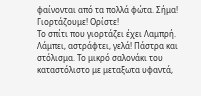φαίνονται από τα πολλά φώτα. Σήμα! Γιορτάζουμε! Ορίστε!
Το σπίτι που γιορτάζει έχει Λαμπρή. Λάμπει, αστράφτει, γελά! Πάστρα και στόλισμα. Το μικρό σαλονάκι του καταστόλιστο με μεταξωτα υφαντά,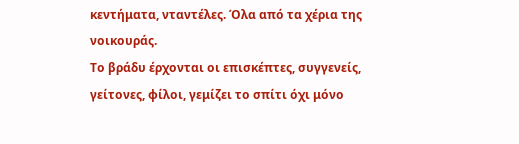κεντήματα, νταντέλες. Όλα από τα χέρια της νοικουράς.
Το βράδυ έρχονται οι επισκέπτες, συγγενείς, γείτονες, φίλοι, γεμίζει το σπίτι όχι μόνο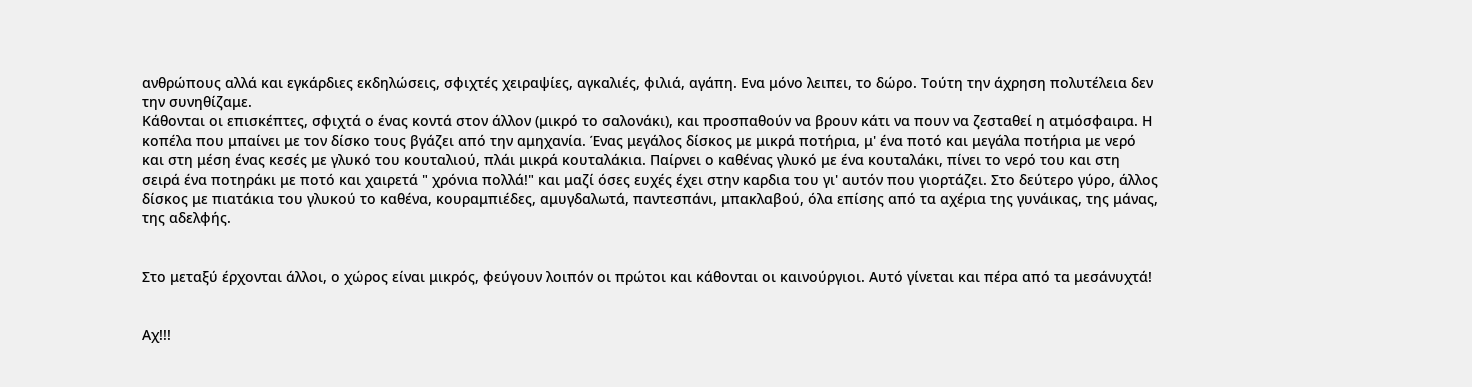ανθρώπους αλλά και εγκάρδιες εκδηλώσεις, σφιχτές χειραψίες, αγκαλιές, φιλιά, αγάπη. Ενα μόνο λειπει, το δώρο. Τούτη την άχρηση πολυτέλεια δεν την συνηθίζαμε.
Κάθονται οι επισκέπτες, σφιχτά ο ένας κοντά στον άλλον (μικρό το σαλονάκι), και προσπαθούν να βρουν κάτι να πουν να ζεσταθεί η ατμόσφαιρα. Η κοπέλα που μπαίνει με τον δίσκο τους βγάζει από την αμηχανία. Ένας μεγάλος δίσκος με μικρά ποτήρια, μ' ένα ποτό και μεγάλα ποτήρια με νερό και στη μέση ένας κεσές με γλυκό του κουταλιού, πλάι μικρά κουταλάκια. Παίρνει ο καθένας γλυκό με ένα κουταλάκι, πίνει το νερό του και στη σειρά ένα ποτηράκι με ποτό και χαιρετά " χρόνια πολλά!" και μαζί όσες ευχές έχει στην καρδια του γι' αυτόν που γιορτάζει. Στο δεύτερο γύρο, άλλος δίσκος με πιατάκια του γλυκού το καθένα, κουραμπιέδες, αμυγδαλωτά, παντεσπάνι, μπακλαβού, όλα επίσης από τα αχέρια της γυνάικας, της μάνας, της αδελφής.


Στο μεταξύ έρχονται άλλοι, ο χώρος είναι μικρός, φεύγουν λοιπόν οι πρώτοι και κάθονται οι καινούργιοι. Αυτό γίνεται και πέρα από τα μεσάνυχτά!


Αχ!!!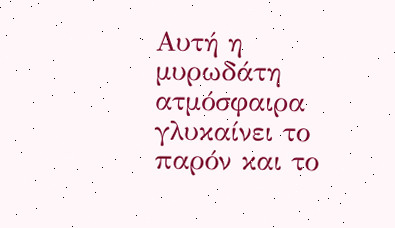Αυτή η μυρωδάτη ατμόσφαιρα γλυκαίνει το παρόν και το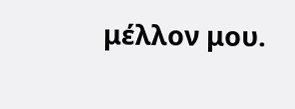μέλλον μου.